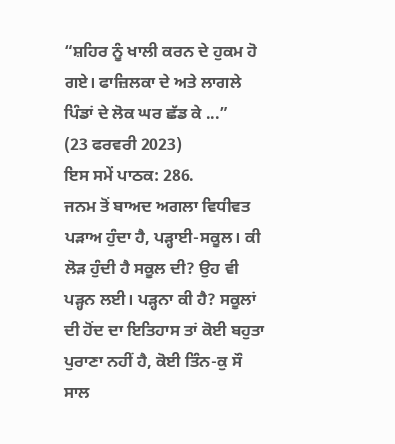“ਸ਼ਹਿਰ ਨੂੰ ਖਾਲੀ ਕਰਨ ਦੇ ਹੁਕਮ ਹੋ ਗਏ। ਫਾਜ਼ਿਲਕਾ ਦੇ ਅਤੇ ਲਾਗਲੇ ਪਿੰਡਾਂ ਦੇ ਲੋਕ ਘਰ ਛੱਡ ਕੇ ...”
(23 ਫਰਵਰੀ 2023)
ਇਸ ਸਮੇਂ ਪਾਠਕ: 286.
ਜਨਮ ਤੋਂ ਬਾਅਦ ਅਗਲਾ ਵਿਧੀਵਤ ਪੜਾਅ ਹੁੰਦਾ ਹੈ, ਪੜ੍ਹਾਈ-ਸਕੂਲ। ਕੀ ਲੋੜ ਹੁੰਦੀ ਹੈ ਸਕੂਲ ਦੀ? ਉਹ ਵੀ ਪੜ੍ਹਨ ਲਈ। ਪੜ੍ਹਨਾ ਕੀ ਹੈ? ਸਕੂਲਾਂ ਦੀ ਹੋਂਦ ਦਾ ਇਤਿਹਾਸ ਤਾਂ ਕੋਈ ਬਹੁਤਾ ਪੁਰਾਣਾ ਨਹੀਂ ਹੈ, ਕੋਈ ਤਿੰਨ-ਕੁ ਸੌ ਸਾਲ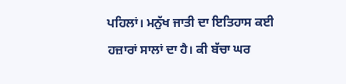ਪਹਿਲਾਂ। ਮਨੁੱਖ ਜਾਤੀ ਦਾ ਇਤਿਹਾਸ ਕਈ ਹਜ਼ਾਰਾਂ ਸਾਲਾਂ ਦਾ ਹੈ। ਕੀ ਬੱਚਾ ਘਰ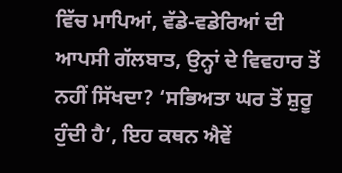ਵਿੱਚ ਮਾਪਿਆਂ, ਵੱਡੇ-ਵਡੇਰਿਆਂ ਦੀ ਆਪਸੀ ਗੱਲਬਾਤ, ਉਨ੍ਹਾਂ ਦੇ ਵਿਵਹਾਰ ਤੋਂ ਨਹੀਂ ਸਿੱਖਦਾ? ‘ਸਭਿਅਤਾ ਘਰ ਤੋਂ ਸ਼ੁਰੂ ਹੁੰਦੀ ਹੈ’, ਇਹ ਕਥਨ ਐਵੇਂ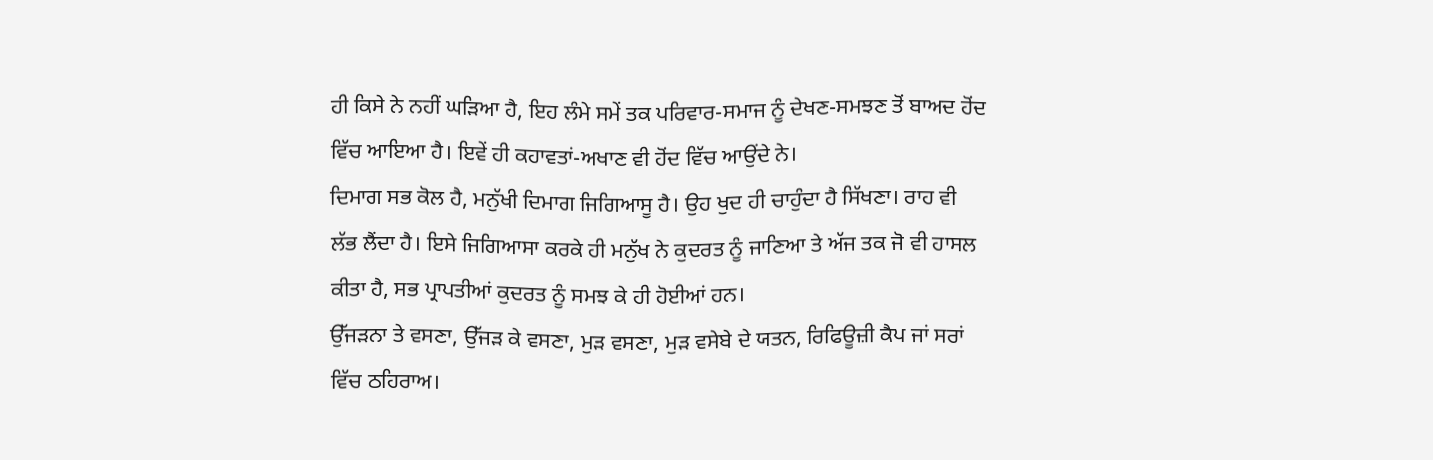ਹੀ ਕਿਸੇ ਨੇ ਨਹੀਂ ਘੜਿਆ ਹੈ, ਇਹ ਲੰਮੇ ਸਮੇਂ ਤਕ ਪਰਿਵਾਰ-ਸਮਾਜ ਨੂੰ ਦੇਖਣ-ਸਮਝਣ ਤੋਂ ਬਾਅਦ ਹੋਂਦ ਵਿੱਚ ਆਇਆ ਹੈ। ਇਵੇਂ ਹੀ ਕਹਾਵਤਾਂ-ਅਖਾਣ ਵੀ ਹੋਂਦ ਵਿੱਚ ਆਉਂਦੇ ਨੇ।
ਦਿਮਾਗ ਸਭ ਕੋਲ ਹੈ, ਮਨੁੱਖੀ ਦਿਮਾਗ ਜਿਗਿਆਸੂ ਹੈ। ਉਹ ਖੁਦ ਹੀ ਚਾਹੁੰਦਾ ਹੈ ਸਿੱਖਣਾ। ਰਾਹ ਵੀ ਲੱਭ ਲੈਂਦਾ ਹੈ। ਇਸੇ ਜਿਗਿਆਸਾ ਕਰਕੇ ਹੀ ਮਨੁੱਖ ਨੇ ਕੁਦਰਤ ਨੂੰ ਜਾਣਿਆ ਤੇ ਅੱਜ ਤਕ ਜੋ ਵੀ ਹਾਸਲ ਕੀਤਾ ਹੈ, ਸਭ ਪ੍ਰਾਪਤੀਆਂ ਕੁਦਰਤ ਨੂੰ ਸਮਝ ਕੇ ਹੀ ਹੋਈਆਂ ਹਨ।
ਉੱਜੜਨਾ ਤੇ ਵਸਣਾ, ਉੱਜੜ ਕੇ ਵਸਣਾ, ਮੁੜ ਵਸਣਾ, ਮੁੜ ਵਸੇਬੇ ਦੇ ਯਤਨ, ਰਿਫਿਊਜ਼ੀ ਕੈਪ ਜਾਂ ਸਰਾਂ ਵਿੱਚ ਠਹਿਰਾਅ।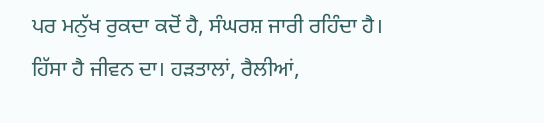ਪਰ ਮਨੁੱਖ ਰੁਕਦਾ ਕਦੋਂ ਹੈ, ਸੰਘਰਸ਼ ਜਾਰੀ ਰਹਿੰਦਾ ਹੈ। ਹਿੱਸਾ ਹੈ ਜੀਵਨ ਦਾ। ਹੜਤਾਲਾਂ, ਰੈਲੀਆਂ,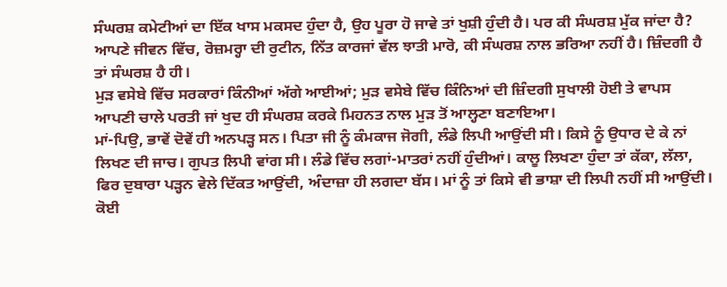ਸੰਘਰਸ਼ ਕਮੇਟੀਆਂ ਦਾ ਇੱਕ ਖਾਸ ਮਕਸਦ ਹੁੰਦਾ ਹੈ, ਉਹ ਪੂਰਾ ਹੋ ਜਾਵੇ ਤਾਂ ਖੁਸ਼ੀ ਹੁੰਦੀ ਹੈ। ਪਰ ਕੀ ਸੰਘਰਸ਼ ਮੁੱਕ ਜਾਂਦਾ ਹੈ? ਆਪਣੇ ਜੀਵਨ ਵਿੱਚ, ਰੋਜ਼ਮਰ੍ਹਾ ਦੀ ਰੁਟੀਨ, ਨਿੱਤ ਕਾਰਜਾਂ ਵੱਲ ਝਾਤੀ ਮਾਰੋ, ਕੀ ਸੰਘਰਸ਼ ਨਾਲ ਭਰਿਆ ਨਹੀਂ ਹੈ। ਜ਼ਿੰਦਗੀ ਹੈ ਤਾਂ ਸੰਘਰਸ਼ ਹੈ ਹੀ।
ਮੁੜ ਵਸੇਬੇ ਵਿੱਚ ਸਰਕਾਰਾਂ ਕਿੰਨੀਆਂ ਅੱਗੇ ਆਈਆਂ; ਮੁੜ ਵਸੇਬੇ ਵਿੱਚ ਕਿੰਨਿਆਂ ਦੀ ਜ਼ਿੰਦਗੀ ਸੁਖਾਲੀ ਹੋਈ ਤੇ ਵਾਪਸ ਆਪਣੀ ਚਾਲੇ ਪਰਤੀ ਜਾਂ ਖੁਦ ਹੀ ਸੰਘਰਸ਼ ਕਰਕੇ ਮਿਹਨਤ ਨਾਲ ਮੁੜ ਤੋਂ ਆਲ੍ਹਣਾ ਬਣਾਇਆ।
ਮਾਂ-ਪਿਉ, ਭਾਵੇਂ ਦੋਵੇਂ ਹੀ ਅਨਪੜ੍ਹ ਸਨ। ਪਿਤਾ ਜੀ ਨੂੰ ਕੰਮਕਾਜ ਜੋਗੀ, ਲੰਡੇ ਲਿਪੀ ਆਉਂਦੀ ਸੀ। ਕਿਸੇ ਨੂੰ ਉਧਾਰ ਦੇ ਕੇ ਨਾਂ ਲਿਖਣ ਦੀ ਜਾਚ। ਗੁਪਤ ਲਿਪੀ ਵਾਂਗ ਸੀ। ਲੰਡੇ ਵਿੱਚ ਲਗਾਂ-ਮਾਤਰਾਂ ਨਹੀਂ ਹੁੰਦੀਆਂ। ਕਾਲੂ ਲਿਖਣਾ ਹੁੰਦਾ ਤਾਂ ਕੱਕਾ, ਲੱਲਾ, ਫਿਰ ਦੁਬਾਰਾ ਪੜ੍ਹਨ ਵੇਲੇ ਦਿੱਕਤ ਆਉਂਦੀ, ਅੰਦਾਜ਼ਾ ਹੀ ਲਗਦਾ ਬੱਸ। ਮਾਂ ਨੂੰ ਤਾਂ ਕਿਸੇ ਵੀ ਭਾਸ਼ਾ ਦੀ ਲਿਪੀ ਨਹੀਂ ਸੀ ਆਉਂਦੀ। ਕੋਈ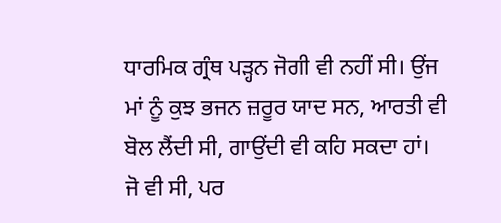ਧਾਰਮਿਕ ਗ੍ਰੰਥ ਪੜ੍ਹਨ ਜੋਗੀ ਵੀ ਨਹੀਂ ਸੀ। ਉਂਜ ਮਾਂ ਨੂੰ ਕੁਝ ਭਜਨ ਜ਼ਰੂਰ ਯਾਦ ਸਨ, ਆਰਤੀ ਵੀ ਬੋਲ ਲੈਂਦੀ ਸੀ, ਗਾਉਂਦੀ ਵੀ ਕਹਿ ਸਕਦਾ ਹਾਂ।
ਜੋ ਵੀ ਸੀ, ਪਰ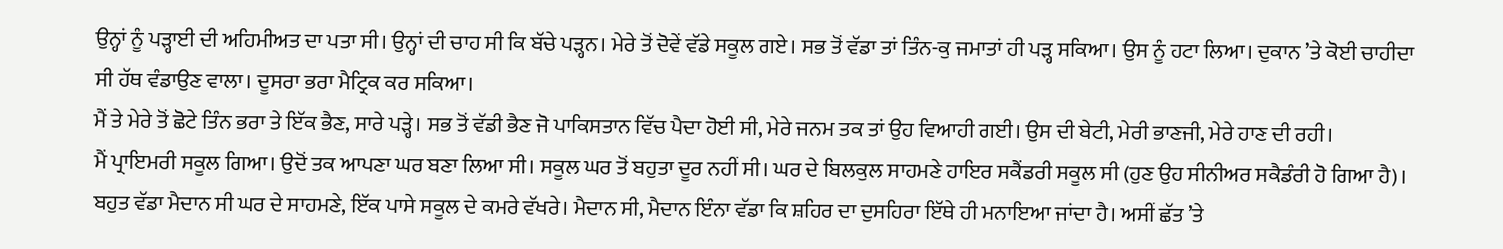ਉਨ੍ਹਾਂ ਨੂੰ ਪੜ੍ਹਾਈ ਦੀ ਅਹਿਮੀਅਤ ਦਾ ਪਤਾ ਸੀ। ਉਨ੍ਹਾਂ ਦੀ ਚਾਹ ਸੀ ਕਿ ਬੱਚੇ ਪੜ੍ਹਨ। ਮੇਰੇ ਤੋਂ ਦੋਵੇਂ ਵੱਡੇ ਸਕੂਲ ਗਏ। ਸਭ ਤੋਂ ਵੱਡਾ ਤਾਂ ਤਿੰਨ-ਕੁ ਜਮਾਤਾਂ ਹੀ ਪੜ੍ਹ ਸਕਿਆ। ਉਸ ਨੂੰ ਹਟਾ ਲਿਆ। ਦੁਕਾਨ ’ਤੇ ਕੋਈ ਚਾਹੀਦਾ ਸੀ ਹੱਥ ਵੰਡਾਉਣ ਵਾਲਾ। ਦੂਸਰਾ ਭਰਾ ਮੈਟ੍ਰਿਕ ਕਰ ਸਕਿਆ।
ਮੈਂ ਤੇ ਮੇਰੇ ਤੋਂ ਛੋਟੇ ਤਿੰਨ ਭਰਾ ਤੇ ਇੱਕ ਭੈਣ, ਸਾਰੇ ਪੜ੍ਹੇ। ਸਭ ਤੋਂ ਵੱਡੀ ਭੈਣ ਜੋ ਪਾਕਿਸਤਾਨ ਵਿੱਚ ਪੈਦਾ ਹੋਈ ਸੀ, ਮੇਰੇ ਜਨਮ ਤਕ ਤਾਂ ਉਹ ਵਿਆਹੀ ਗਈ। ਉਸ ਦੀ ਬੇਟੀ, ਮੇਰੀ ਭਾਣਜੀ, ਮੇਰੇ ਹਾਣ ਦੀ ਰਹੀ।
ਮੈਂ ਪ੍ਰਾਇਮਰੀ ਸਕੂਲ ਗਿਆ। ਉਦੋਂ ਤਕ ਆਪਣਾ ਘਰ ਬਣਾ ਲਿਆ ਸੀ। ਸਕੂਲ ਘਰ ਤੋਂ ਬਹੁਤਾ ਦੂਰ ਨਹੀਂ ਸੀ। ਘਰ ਦੇ ਬਿਲਕੁਲ ਸਾਹਮਣੇ ਹਾਇਰ ਸਕੈਂਡਰੀ ਸਕੂਲ ਸੀ (ਹੁਣ ਉਹ ਸੀਨੀਅਰ ਸਕੈਡੰਰੀ ਹੋ ਗਿਆ ਹੈ)। ਬਹੁਤ ਵੱਡਾ ਮੈਦਾਨ ਸੀ ਘਰ ਦੇ ਸਾਹਮਣੇ, ਇੱਕ ਪਾਸੇ ਸਕੂਲ ਦੇ ਕਮਰੇ ਵੱਖਰੇ। ਮੈਦਾਨ ਸੀ, ਮੈਦਾਨ ਇੰਨਾ ਵੱਡਾ ਕਿ ਸ਼ਹਿਰ ਦਾ ਦੁਸਹਿਰਾ ਇੱਥੇ ਹੀ ਮਨਾਇਆ ਜਾਂਦਾ ਹੈ। ਅਸੀਂ ਛੱਤ ’ਤੇ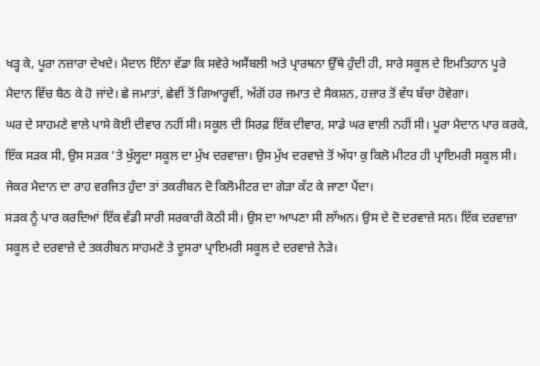ਖੜ੍ਹ ਕੇ, ਪੂਰਾ ਨਜ਼ਾਰਾ ਦੇਖਦੇ। ਮੈਦਾਨ ਇੰਨਾ ਵੱਡਾ ਕਿ ਸਵੇਰੇ ਅਸੈਂਬਲੀ ਅਤੇ ਪ੍ਰਾਰਥਨਾ ਉੱਥੇ ਹੁੰਦੀ ਹੀ, ਸਾਰੇ ਸਕੂਲ ਦੇ ਇਮਤਿਹਾਨ ਪੂਰੇ ਮੈਦਾਨ ਵਿੱਚ ਬੈਠ ਕੇ ਹੋ ਜਾਂਦੇ। ਛੇ ਜਮਾਤਾਂ, ਛੇਵੀਂ ਤੋਂ ਗਿਆਰ੍ਹਵੀਂ, ਅੱਗੋਂ ਹਰ ਜਮਾਤ ਦੇ ਸੈਕਸ਼ਨ, ਹਜ਼ਾਰ ਤੋਂ ਵੱਧ ਬੱਚਾ ਹੋਵੇਗਾ।
ਘਰ ਦੇ ਸਾਹਮਣੇ ਵਾਲੇ ਪਾਸੇ ਕੋਈ ਦੀਵਾਰ ਨਹੀਂ ਸੀ। ਸਕੂਲ ਦੀ ਸਿਰਫ਼ ਇੱਕ ਦੀਵਾਰ, ਸਾਡੇ ਘਰ ਵਾਲੀ ਨਹੀਂ ਸੀ। ਪੂਰਾ ਮੈਦਾਨ ਪਾਰ ਕਰਕੇ, ਇੱਕ ਸੜਕ ਸੀ, ਉਸ ਸੜਕ ’ਤੇ ਖੁੱਲ੍ਹਦਾ ਸਕੂਲ ਦਾ ਮੁੱਖ ਦਰਵਾਜ਼ਾ। ਉਸ ਮੁੱਖ ਦਰਵਾਜ਼ੇ ਤੋਂ ਅੱਧਾ ਕੁ ਕਿਲੋ ਮੀਟਰ ਹੀ ਪ੍ਰਾਇਮਰੀ ਸਕੂਲ ਸੀ। ਜੇਕਰ ਮੈਦਾਨ ਦਾ ਰਾਹ ਵਰਜਿਤ ਹੁੰਦਾ ਤਾਂ ਤਕਰੀਬਨ ਦੋ ਕਿਲੋਮੀਟਰ ਦਾ ਗੇੜਾ ਕੱਟ ਕੇ ਜਾਣਾ ਪੈਂਦਾ।
ਸੜਕ ਨੂੰ ਪਾਰ ਕਰਦਿਆਂ ਇੱਕ ਵੱਡੀ ਸਾਰੀ ਸਰਕਾਰੀ ਕੋਠੀ ਸੀ। ਉਸ ਦਾ ਆਪਣਾ ਸੀ ਲਾੱਅਨ। ਉਸ ਦੇ ਦੋ ਦਰਵਾਜ਼ੇ ਸਨ। ਇੱਕ ਦਰਵਾਜ਼ਾ ਸਕੂਲ ਦੇ ਦਰਵਾਜ਼ੇ ਦੇ ਤਕਰੀਬਨ ਸਾਹਮਣੇ ਤੇ ਦੂਸਰਾ ਪ੍ਰਾਇਮਰੀ ਸਕੂਲ ਦੇ ਦਰਵਾਜ਼ੇ ਨੇੜੇ।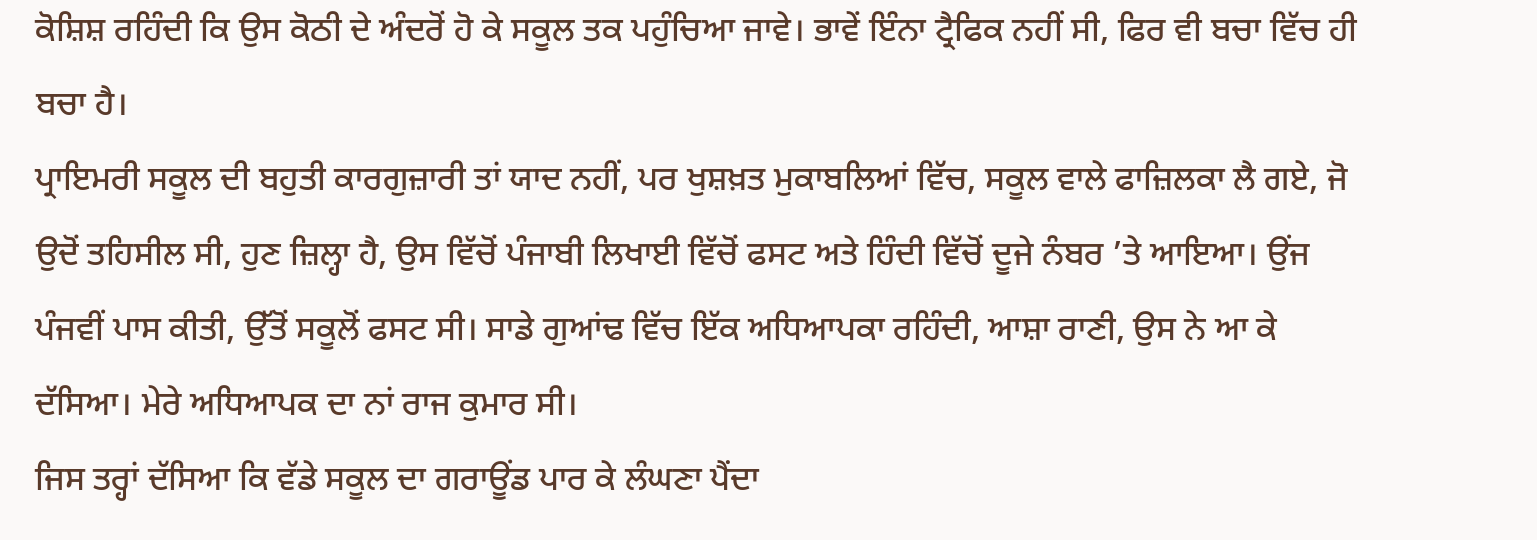ਕੋਸ਼ਿਸ਼ ਰਹਿੰਦੀ ਕਿ ਉਸ ਕੋਠੀ ਦੇ ਅੰਦਰੋਂ ਹੋ ਕੇ ਸਕੂਲ ਤਕ ਪਹੁੰਚਿਆ ਜਾਵੇ। ਭਾਵੇਂ ਇੰਨਾ ਟ੍ਰੈਫਿਕ ਨਹੀਂ ਸੀ, ਫਿਰ ਵੀ ਬਚਾ ਵਿੱਚ ਹੀ ਬਚਾ ਹੈ।
ਪ੍ਰਾਇਮਰੀ ਸਕੂਲ ਦੀ ਬਹੁਤੀ ਕਾਰਗੁਜ਼ਾਰੀ ਤਾਂ ਯਾਦ ਨਹੀਂ, ਪਰ ਖੁਸ਼ਖ਼ਤ ਮੁਕਾਬਲਿਆਂ ਵਿੱਚ, ਸਕੂਲ ਵਾਲੇ ਫਾਜ਼ਿਲਕਾ ਲੈ ਗਏ, ਜੋ ਉਦੋਂ ਤਹਿਸੀਲ ਸੀ, ਹੁਣ ਜ਼ਿਲ੍ਹਾ ਹੈ, ਉਸ ਵਿੱਚੋਂ ਪੰਜਾਬੀ ਲਿਖਾਈ ਵਿੱਚੋਂ ਫਸਟ ਅਤੇ ਹਿੰਦੀ ਵਿੱਚੋਂ ਦੂਜੇ ਨੰਬਰ ’ਤੇ ਆਇਆ। ਉਂਜ ਪੰਜਵੀਂ ਪਾਸ ਕੀਤੀ, ਉੱਤੋਂ ਸਕੂਲੋਂ ਫਸਟ ਸੀ। ਸਾਡੇ ਗੁਆਂਢ ਵਿੱਚ ਇੱਕ ਅਧਿਆਪਕਾ ਰਹਿੰਦੀ, ਆਸ਼ਾ ਰਾਣੀ, ਉਸ ਨੇ ਆ ਕੇ ਦੱਸਿਆ। ਮੇਰੇ ਅਧਿਆਪਕ ਦਾ ਨਾਂ ਰਾਜ ਕੁਮਾਰ ਸੀ।
ਜਿਸ ਤਰ੍ਹਾਂ ਦੱਸਿਆ ਕਿ ਵੱਡੇ ਸਕੂਲ ਦਾ ਗਰਾਊਂਡ ਪਾਰ ਕੇ ਲੰਘਣਾ ਪੈਂਦਾ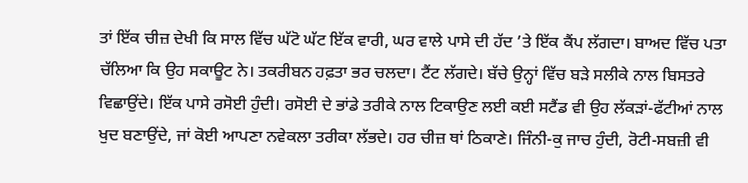ਤਾਂ ਇੱਕ ਚੀਜ਼ ਦੇਖੀ ਕਿ ਸਾਲ ਵਿੱਚ ਘੱਟੋ ਘੱਟ ਇੱਕ ਵਾਰੀ, ਘਰ ਵਾਲੇ ਪਾਸੇ ਦੀ ਹੱਦ ’ਤੇ ਇੱਕ ਕੈਂਪ ਲੱਗਦਾ। ਬਾਅਦ ਵਿੱਚ ਪਤਾ ਚੱਲਿਆ ਕਿ ਉਹ ਸਕਾਊਟ ਨੇ। ਤਕਰੀਬਨ ਹਫ਼ਤਾ ਭਰ ਚਲਦਾ। ਟੈਂਟ ਲੱਗਦੇ। ਬੱਚੇ ਉਨ੍ਹਾਂ ਵਿੱਚ ਬੜੇ ਸਲੀਕੇ ਨਾਲ ਬਿਸਤਰੇ ਵਿਛਾਉਂਦੇ। ਇੱਕ ਪਾਸੇ ਰਸੋਈ ਹੁੰਦੀ। ਰਸੋਈ ਦੇ ਭਾਂਡੇ ਤਰੀਕੇ ਨਾਲ ਟਿਕਾਉਣ ਲਈ ਕਈ ਸਟੈਂਡ ਵੀ ਉਹ ਲੱਕੜਾਂ-ਫੱਟੀਆਂ ਨਾਲ ਖੁਦ ਬਣਾਉਂਦੇ, ਜਾਂ ਕੋਈ ਆਪਣਾ ਨਵੇਕਲਾ ਤਰੀਕਾ ਲੱਭਦੇ। ਹਰ ਚੀਜ਼ ਥਾਂ ਠਿਕਾਣੇ। ਜਿੰਨੀ-ਕੁ ਜਾਚ ਹੁੰਦੀ, ਰੋਟੀ-ਸਬਜ਼ੀ ਵੀ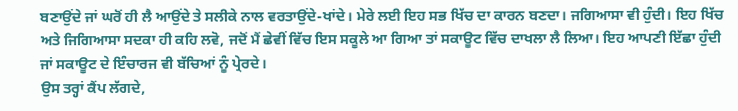ਬਣਾਉਂਦੇ ਜਾਂ ਘਰੋਂ ਹੀ ਲੈ ਆਉਂਦੇ ਤੇ ਸਲੀਕੇ ਨਾਲ ਵਰਤਾਉਂਦੇ-ਖਾਂਦੇ। ਮੇਰੇ ਲਈ ਇਹ ਸਭ ਖਿੱਚ ਦਾ ਕਾਰਨ ਬਣਦਾ। ਜਗਿਆਸਾ ਵੀ ਹੁੰਦੀ। ਇਹ ਖਿੱਚ ਅਤੇ ਜਿਗਿਆਸਾ ਸਦਕਾ ਹੀ ਕਹਿ ਲਵੋ, ਜਦੋਂ ਮੈਂ ਛੇਵੀਂ ਵਿੱਚ ਇਸ ਸਕੂਲੇ ਆ ਗਿਆ ਤਾਂ ਸਕਾਊਟ ਵਿੱਚ ਦਾਖਲਾ ਲੈ ਲਿਆ। ਇਹ ਆਪਣੀ ਇੱਛਾ ਹੁੰਦੀ ਜਾਂ ਸਕਾਊਟ ਦੇ ਇੰਚਾਰਜ ਵੀ ਬੱਚਿਆਂ ਨੂੰ ਪ੍ਰੇਰਦੇ।
ਉਸ ਤਰ੍ਹਾਂ ਕੈਂਪ ਲੱਗਦੇ,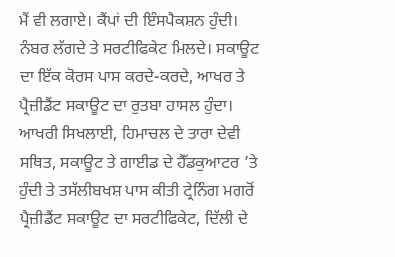ਮੈਂ ਵੀ ਲਗਾਏ। ਕੈਂਪਾਂ ਦੀ ਇੰਸਪੈਕਸ਼ਨ ਹੁੰਦੀ। ਨੰਬਰ ਲੱਗਦੇ ਤੇ ਸਰਟੀਫਿਕੇਟ ਮਿਲਦੇ। ਸਕਾਊਟ ਦਾ ਇੱਕ ਕੋਰਸ ਪਾਸ ਕਰਦੇ-ਕਰਦੇ, ਆਖਰ ਤੇ ਪ੍ਰੈਜ਼ੀਡੈਂਟ ਸਕਾਊਟ ਦਾ ਰੁਤਬਾ ਹਾਸਲ ਹੁੰਦਾ। ਆਖਰੀ ਸਿਖਲਾਈ, ਹਿਮਾਚਲ ਦੇ ਤਾਰਾ ਦੇਵੀ ਸਥਿਤ, ਸਕਾਊਟ ਤੇ ਗਾਈਡ ਦੇ ਹੈੱਡਕੁਆਟਰ ’ਤੇ ਹੁੰਦੀ ਤੇ ਤਸੱਲੀਬਖਸ਼ ਪਾਸ ਕੀਤੀ ਟ੍ਰੇਨਿੰਗ ਮਗਰੋਂ ਪ੍ਰੈਜ਼ੀਡੈਂਟ ਸਕਾਊਟ ਦਾ ਸਰਟੀਫਿਕੇਟ, ਦਿੱਲੀ ਦੇ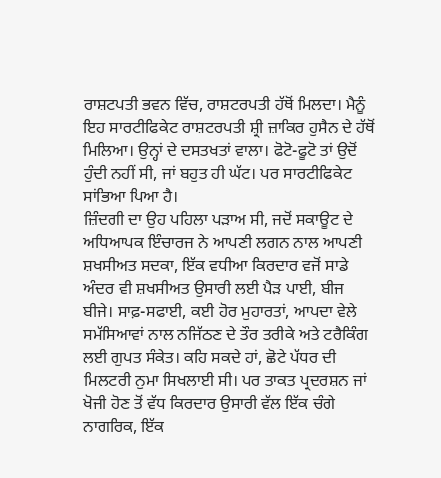ਰਾਸ਼ਟਪਤੀ ਭਵਨ ਵਿੱਚ, ਰਾਸ਼ਟਰਪਤੀ ਹੱਥੋਂ ਮਿਲਦਾ। ਮੈਨੂੰ ਇਹ ਸਾਰਟੀਫਿਕੇਟ ਰਾਸ਼ਟਰਪਤੀ ਸ਼੍ਰੀ ਜ਼ਾਕਿਰ ਹੁਸੈਨ ਦੇ ਹੱਥੋਂ ਮਿਲਿਆ। ਉਨ੍ਹਾਂ ਦੇ ਦਸਤਖਤਾਂ ਵਾਲਾ। ਫੋਟੋ-ਫੂਟੋ ਤਾਂ ਉਦੋਂ ਹੁੰਦੀ ਨਹੀਂ ਸੀ, ਜਾਂ ਬਹੁਤ ਹੀ ਘੱਟ। ਪਰ ਸਾਰਟੀਫਿਕੇਟ ਸਾਂਭਿਆ ਪਿਆ ਹੈ।
ਜ਼ਿੰਦਗੀ ਦਾ ਉਹ ਪਹਿਲਾ ਪੜਾਅ ਸੀ, ਜਦੋਂ ਸਕਾਊਟ ਦੇ ਅਧਿਆਪਕ ਇੰਚਾਰਜ ਨੇ ਆਪਣੀ ਲਗਨ ਨਾਲ ਆਪਣੀ ਸ਼ਖਸੀਅਤ ਸਦਕਾ, ਇੱਕ ਵਧੀਆ ਕਿਰਦਾਰ ਵਜੋਂ ਸਾਡੇ ਅੰਦਰ ਵੀ ਸ਼ਖਸੀਅਤ ਉਸਾਰੀ ਲਈ ਪੈੜ ਪਾਈ, ਬੀਜ ਬੀਜੇ। ਸਾਫ਼-ਸਫਾਈ, ਕਈ ਹੋਰ ਮੁਹਾਰਤਾਂ, ਆਪਦਾ ਵੇਲੇ ਸਮੱਸਿਆਵਾਂ ਨਾਲ ਨਜਿੱਠਣ ਦੇ ਤੌਰ ਤਰੀਕੇ ਅਤੇ ਟਰੈਕਿੰਗ ਲਈ ਗੁਪਤ ਸੰਕੇਤ। ਕਹਿ ਸਕਦੇ ਹਾਂ, ਛੋਟੇ ਪੱਧਰ ਦੀ ਮਿਲਟਰੀ ਨੁਮਾ ਸਿਖਲਾਈ ਸੀ। ਪਰ ਤਾਕਤ ਪ੍ਰਦਰਸ਼ਨ ਜਾਂ ਖੋਜੀ ਹੋਣ ਤੋਂ ਵੱਧ ਕਿਰਦਾਰ ਉਸਾਰੀ ਵੱਲ ਇੱਕ ਚੰਗੇ ਨਾਗਰਿਕ, ਇੱਕ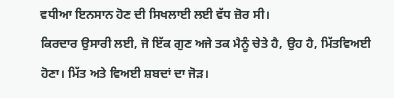ਵਧੀਆ ਇਨਸਾਨ ਹੋਣ ਦੀ ਸਿਖਲਾਈ ਲਈ ਵੱਧ ਜ਼ੋਰ ਸੀ।
ਕਿਰਦਾਰ ਉਸਾਰੀ ਲਈ, ਜੋ ਇੱਕ ਗੁਣ ਅਜੇ ਤਕ ਮੈਨੂੰ ਚੇਤੇ ਹੈ, ਉਹ ਹੈ, ਮਿੱਤਵਿਅਈ ਹੋਣਾ। ਮਿੱਤ ਅਤੇ ਵਿਅਈ ਸ਼ਬਦਾਂ ਦਾ ਜੋੜ।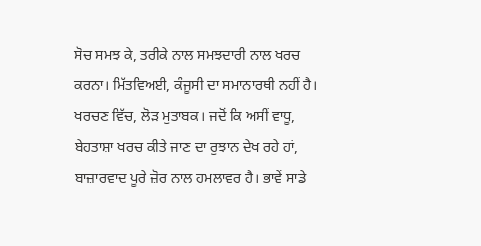ਸੋਚ ਸਮਝ ਕੇ, ਤਰੀਕੇ ਨਾਲ ਸਮਝਦਾਰੀ ਨਾਲ ਖਰਚ ਕਰਨਾ। ਮਿੱਤਵਿਅਈ, ਕੰਜੂਸੀ ਦਾ ਸਮਾਨਾਰਥੀ ਨਹੀਂ ਹੈ। ਖਰਚਣ ਵਿੱਚ, ਲੋੜ ਮੁਤਾਬਕ। ਜਦੋਂ ਕਿ ਅਸੀਂ ਵਾਧੂ, ਬੇਹਤਾਸ਼ਾ ਖਰਚ ਕੀਤੇ ਜਾਣ ਦਾ ਰੁਝਾਨ ਦੇਖ ਰਹੇ ਹਾਂ, ਬਾਜ਼ਾਰਵਾਦ ਪੂਰੇ ਜ਼ੋਰ ਨਾਲ ਹਮਲਾਵਰ ਹੈ। ਭਾਵੇਂ ਸਾਡੇ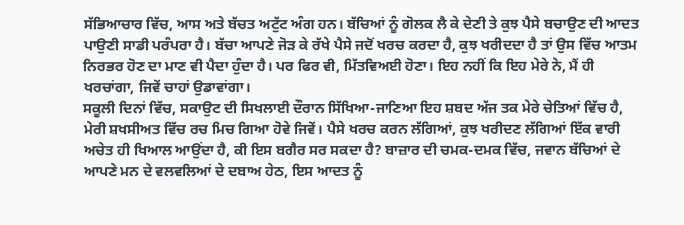ਸੱਭਿਆਚਾਰ ਵਿੱਚ, ਆਸ ਅਤੇ ਬੱਚਤ ਅਟੁੱਟ ਅੰਗ ਹਨ। ਬੱਚਿਆਂ ਨੂੰ ਗੋਲਕ ਲੈ ਕੇ ਦੇਣੀ ਤੇ ਕੁਝ ਪੈਸੇ ਬਚਾਉਣ ਦੀ ਆਦਤ ਪਾਉਣੀ ਸਾਡੀ ਪਰੰਪਰਾ ਹੈ। ਬੱਚਾ ਆਪਣੇ ਜੋੜ ਕੇ ਰੱਖੇ ਪੈਸੇ ਜਦੋਂ ਖਰਚ ਕਰਦਾ ਹੈ, ਕੁਝ ਖਰੀਦਦਾ ਹੈ ਤਾਂ ਉਸ ਵਿੱਚ ਆਤਮ ਨਿਰਭਰ ਹੋਣ ਦਾ ਮਾਣ ਵੀ ਪੈਦਾ ਹੁੰਦਾ ਹੈ। ਪਰ ਫਿਰ ਵੀ, ਮਿੱਤਵਿਅਈ ਹੋਣਾ। ਇਹ ਨਹੀਂ ਕਿ ਇਹ ਮੇਰੇ ਨੇ, ਮੈਂ ਹੀ ਖਰਚਾਂਗਾ, ਜਿਵੇਂ ਚਾਹਾਂ ਉਡਾਵਾਂਗਾ।
ਸਕੂਲੀ ਦਿਨਾਂ ਵਿੱਚ, ਸਕਾਉਟ ਦੀ ਸਿਖਲਾਈ ਦੌਰਾਨ ਸਿੱਖਿਆ-ਜਾਣਿਆ ਇਹ ਸ਼ਬਦ ਅੱਜ ਤਕ ਮੇਰੇ ਚੇਤਿਆਂ ਵਿੱਚ ਹੈ, ਮੇਰੀ ਸ਼ਖਸੀਅਤ ਵਿੱਚ ਰਚ ਮਿਚ ਗਿਆ ਹੋਵੇ ਜਿਵੇਂ। ਪੈਸੇ ਖਰਚ ਕਰਨ ਲੱਗਿਆਂ, ਕੁਝ ਖਰੀਦਣ ਲੱਗਿਆਂ ਇੱਕ ਵਾਰੀ ਅਚੇਤ ਹੀ ਖਿਆਲ ਆਉਂਦਾ ਹੈ, ਕੀ ਇਸ ਬਗੈਰ ਸਰ ਸਕਦਾ ਹੈ? ਬਾਜ਼ਾਰ ਦੀ ਚਮਕ-ਦਮਕ ਵਿੱਚ, ਜਵਾਨ ਬੱਚਿਆਂ ਦੇ ਆਪਣੇ ਮਨ ਦੇ ਵਲਵਲਿਆਂ ਦੇ ਦਬਾਅ ਹੇਠ, ਇਸ ਆਦਤ ਨੂੰ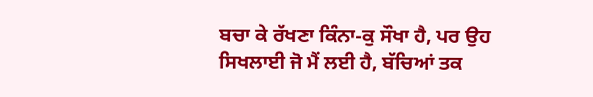ਬਚਾ ਕੇ ਰੱਖਣਾ ਕਿੰਨਾ-ਕੁ ਸੌਖਾ ਹੈ, ਪਰ ਉਹ ਸਿਖਲਾਈ ਜੋ ਮੈਂ ਲਈ ਹੈ, ਬੱਚਿਆਂ ਤਕ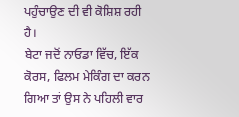ਪਹੁੰਚਾਉਣ ਦੀ ਵੀ ਕੋਸ਼ਿਸ਼ ਰਹੀ ਹੈ।
ਬੇਟਾ ਜਦੋਂ ਨਾਓਡਾ ਵਿੱਚ, ਇੱਕ ਕੋਰਸ, ਫਿਲਮ ਮੇਕਿੰਗ ਦਾ ਕਰਨ ਗਿਆ ਤਾਂ ਉਸ ਨੇ ਪਹਿਲੀ ਵਾਰ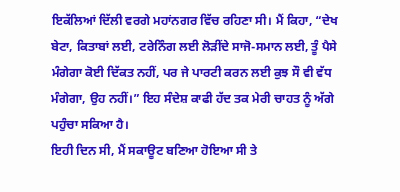ਇਕੱਲਿਆਂ ਦਿੱਲੀ ਵਰਗੇ ਮਹਾਂਨਗਰ ਵਿੱਚ ਰਹਿਣਾ ਸੀ। ਮੈਂ ਕਿਹਾ, “ਦੇਖ ਬੇਟਾ, ਕਿਤਾਬਾਂ ਲਈ, ਟਰੇਨਿੰਗ ਲਈ ਲੋੜੀਂਦੇ ਸਾਜੋ-ਸਮਾਨ ਲਈ, ਤੂੰ ਪੈਸੇ ਮੰਗੇਗਾ ਕੋਈ ਦਿੱਕਤ ਨਹੀਂ, ਪਰ ਜੇ ਪਾਰਟੀ ਕਰਨ ਲਈ ਕੁਝ ਸੌ ਵੀ ਵੱਧ ਮੰਗੇਗਾ, ਉਹ ਨਹੀਂ।” ਇਹ ਸੰਦੇਸ਼ ਕਾਫੀ ਹੱਦ ਤਕ ਮੇਰੀ ਚਾਹਤ ਨੂੰ ਅੱਗੇ ਪਹੁੰਚਾ ਸਕਿਆ ਹੈ।
ਇਹੀ ਦਿਨ ਸੀ, ਮੈਂ ਸਕਾਊਟ ਬਣਿਆ ਹੋਇਆ ਸੀ ਤੇ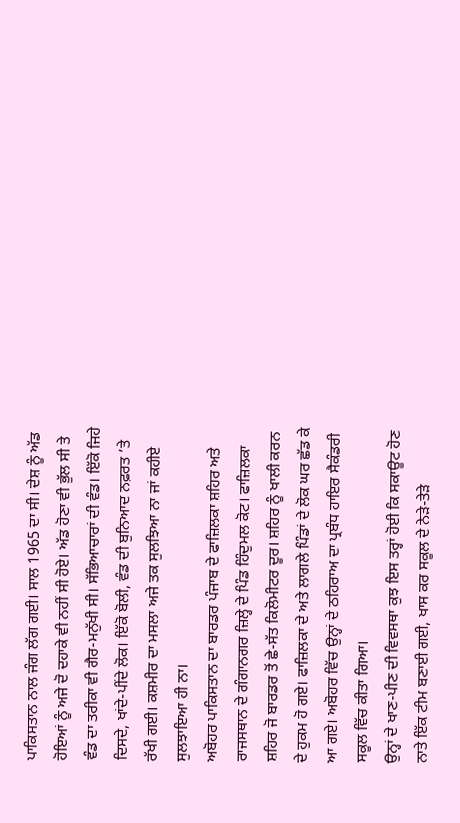ਪਾਕਿਸਤਾਨ ਨਾਲ ਜੰਗ ਲੱਗ ਗਈ। ਸਾਲ 1965 ਦਾ ਸੀ। ਦੇਸ਼ ਨੂੰ ਅੱਡ ਹੋਇਆਂ ਨੂੰ ਅਜੇ ਦੋ ਦਹਾਕੇ ਵੀ ਨਹੀਂ ਸੀ ਹੋਏ। ਅੱਡ ਹੋਣਾ ਵੀ ਭੁੱਲ ਸੀ ਤੇ ਵੰਡ ਦਾ ਤਰੀਕਾ ਵੀ ਗੈਰ-ਮਨੁੱਖੀ ਸੀ। ਸੱਭਿਆਚਾਰਾਂ ਦੀ ਵੰਡ। ਇੱਕੋ ਜਿਹੇ ਦਿਸਦੇ, ਖਾਂਦੇ-ਪੀਂਦੇ ਲੋਕ। ਇੱਕੋ ਬੋਲੀ, ਵੰਡ ਦੀ ਬੁਨਿਆਦ ਨਫ਼ਰਤ ’ਤੇ ਰੱਖੀ ਗਈ। ਕਸ਼ਮੀਰ ਦਾ ਮਸਲਾ ਅਜੇ ਤਕ ਸੁਲਝਿਆ ਨਾ ਜਾਂ ਕਹੀਏ ਸੁਲਝਾਇਆ ਹੀ ਨਾ।
ਅਬੋਹਰ ਪਾਕਿਸਤਾਨ ਦਾ ਬਾਰਡਰ ਪੰਜਾਬ ਦੇ ਫਾਜ਼ਿਲਕਾ ਸ਼ਹਿਰ ਅਤੇ ਰਾਜਸਥਾਨ ਦੇ ਗੰਗਾਨਗਰ ਜ਼ਿਲ੍ਹੇ ਦੇ ਪਿੰਡ ਹਿੰਦੁਮਲ ਕੋਟ। ਫਾਜ਼ਿਲਕਾ ਸ਼ਹਿਰ ਜੋ ਬਾਰਡਰ ਤੋਂ ਛੇ-ਸੱਤ ਕਿਲੋਮੀਟਰ ਦੂਰ। ਸ਼ਹਿਰ ਨੂੰ ਖਾਲੀ ਕਰਨ ਦੇ ਹੁਕਮ ਹੋ ਗਏ। ਫਾਜ਼ਿਲਕਾ ਦੇ ਅਤੇ ਲਾਗਲੇ ਪਿੰਡਾਂ ਦੇ ਲੋਕ ਘਰ ਛੱਡ ਕੇ ਆ ਗਏ। ਅਬੋਹਰ ਵਿੱਚ ਉਨ੍ਹਾਂ ਦੇ ਠਹਿਰਾਅ ਦਾ ਪ੍ਰਬੰਧ ਹਾਇਰ ਸੈਕੰਡਰੀ ਸਕੂਲ ਵਿੱਚ ਕੀਤਾ ਗਿਆ।
ਉਨ੍ਹਾਂ ਦੇ ਖਾਣ-ਪੀਣ ਦੀ ਵਿਵਸਥਾ ਕੁਝ ਇਸ ਤਰ੍ਹਾਂ ਹੋਈ ਕਿ ਸਕਾਊਟ ਹੋਣ ਨਾਤੇ ਇੱਕ ਟੀਮ ਬਣਾਈ ਗਈ, ਖਾਸ ਕਰ ਸਕੂਲ ਦੇ ਨੇੜੇ-ਤੇੜੇ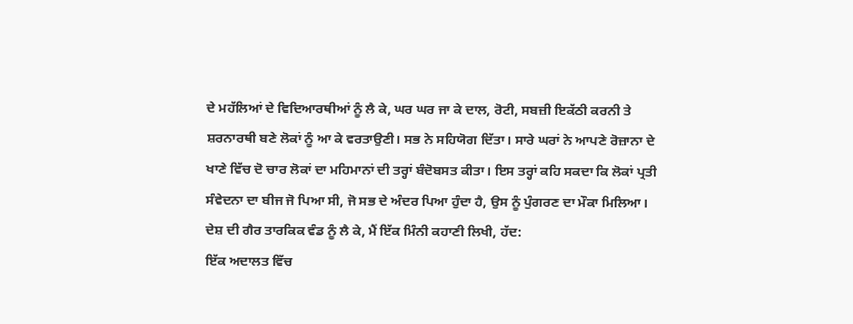ਦੇ ਮਹੱਲਿਆਂ ਦੇ ਵਿਦਿਆਰਥੀਆਂ ਨੂੰ ਲੈ ਕੇ, ਘਰ ਘਰ ਜਾ ਕੇ ਦਾਲ, ਰੋਟੀ, ਸਬਜ਼ੀ ਇਕੱਠੀ ਕਰਨੀ ਤੇ ਸ਼ਰਨਾਰਥੀ ਬਣੇ ਲੋਕਾਂ ਨੂੰ ਆ ਕੇ ਵਰਤਾਉਣੀ। ਸਭ ਨੇ ਸਹਿਯੋਗ ਦਿੱਤਾ। ਸਾਰੇ ਘਰਾਂ ਨੇ ਆਪਣੇ ਰੋਜ਼ਾਨਾ ਦੇ ਖਾਣੇ ਵਿੱਚ ਦੋ ਚਾਰ ਲੋਕਾਂ ਦਾ ਮਹਿਮਾਨਾਂ ਦੀ ਤਰ੍ਹਾਂ ਬੰਦੋਬਸਤ ਕੀਤਾ। ਇਸ ਤਰ੍ਹਾਂ ਕਹਿ ਸਕਦਾ ਕਿ ਲੋਕਾਂ ਪ੍ਰਤੀ ਸੰਵੇਦਨਾ ਦਾ ਬੀਜ ਜੋ ਪਿਆ ਸੀ, ਜੋ ਸਭ ਦੇ ਅੰਦਰ ਪਿਆ ਹੁੰਦਾ ਹੈ, ਉਸ ਨੂੰ ਪੁੰਗਰਣ ਦਾ ਮੌਕਾ ਮਿਲਿਆ।
ਦੇਸ਼ ਦੀ ਗੈਰ ਤਾਰਕਿਕ ਵੰਡ ਨੂੰ ਲੈ ਕੇ, ਮੈਂ ਇੱਕ ਮਿੰਨੀ ਕਹਾਣੀ ਲਿਖੀ, ਹੱਦ:
ਇੱਕ ਅਦਾਲਤ ਵਿੱਚ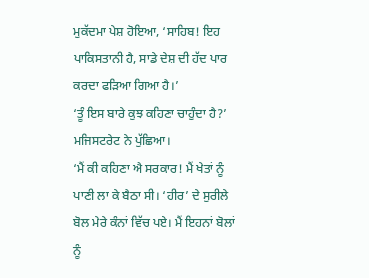ਮੁਕੱਦਮਾ ਪੇਸ਼ ਹੋਇਆ, ‘ਸਾਹਿਬ! ਇਹ ਪਾਕਿਸਤਾਨੀ ਹੈ, ਸਾਡੇ ਦੇਸ਼ ਦੀ ਹੱਦ ਪਾਰ ਕਰਦਾ ਫੜਿਆ ਗਿਆ ਹੈ।’
‘ਤੂੰ ਇਸ ਬਾਰੇ ਕੁਝ ਕਹਿਣਾ ਚਾਹੁੰਦਾ ਹੈ?’ ਮਜਿਸਟਰੇਟ ਨੇ ਪੁੱਛਿਆ।
‘ਮੈਂ ਕੀ ਕਹਿਣਾ ਐ ਸਰਕਾਰ! ਮੈਂ ਖੇਤਾਂ ਨੂੰ ਪਾਣੀ ਲਾ ਕੇ ਬੈਠਾ ਸੀ। ‘ਹੀਰ’ ਦੇ ਸੁਰੀਲੇ ਬੋਲ ਮੇਰੇ ਕੰਨਾਂ ਵਿੱਚ ਪਏ। ਮੈਂ ਇਹਨਾਂ ਬੋਲਾਂ ਨੂੰ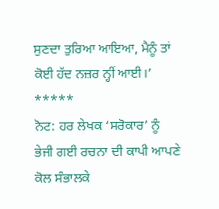ਸੁਣਦਾ ਤੁਰਿਆ ਆਇਆ, ਮੈਨੂੰ ਤਾਂ ਕੋਈ ਹੱਦ ਨਜ਼ਰ ਨ੍ਹੀਂ ਆਈ।’
*****
ਨੋਟ: ਹਰ ਲੇਖਕ ‘ਸਰੋਕਾਰ’ ਨੂੰ ਭੇਜੀ ਗਈ ਰਚਨਾ ਦੀ ਕਾਪੀ ਆਪਣੇ ਕੋਲ ਸੰਭਾਲਕੇ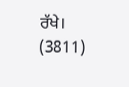ਰੱਖੇ।
(3811)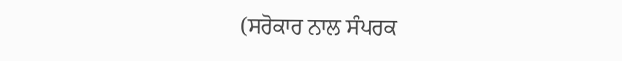(ਸਰੋਕਾਰ ਨਾਲ ਸੰਪਰਕ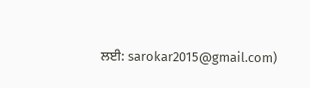ਲਈ: sarokar2015@gmail.com)